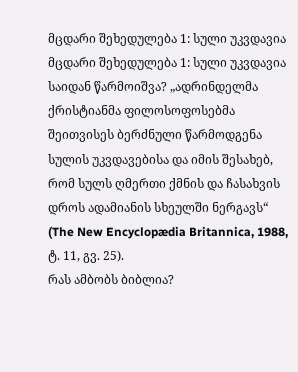მცდარი შეხედულება 1: სული უკვდავია
მცდარი შეხედულება 1: სული უკვდავია
საიდან წარმოიშვა? „ადრინდელმა ქრისტიანმა ფილოსოფოსებმა შეითვისეს ბერძნული წარმოდგენა სულის უკვდავებისა და იმის შესახებ, რომ სულს ღმერთი ქმნის და ჩასახვის დროს ადამიანის სხეულში ნერგავს“ (The New Encyclopædia Britannica, 1988, ტ. 11, გვ. 25).
რას ამბობს ბიბლია?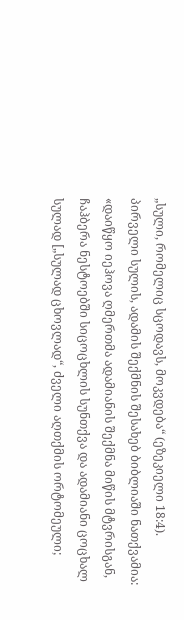„სული, რომელიც სცოდავს, მოკვდება“ (ეზეკიელი 18:4).
პირველი სულის, ადამის შექმნის შესახებ ბიბლიაში ნათქვამია: «დაიწყო იეჰოვა ღმერთმა ადამიანის შექმნა მიწის მტვრისგან, ჩაჰბერა ნესტოებში სიცოცხლის სუნთქვა და ადამიანი ცოცხალ სულად [„სულად ცხოვლად“, ძველი აღთქმის ორტომეული;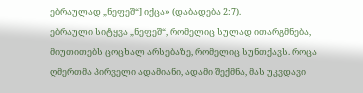ებრაულად „ნეფეშ“] იქცა» (დაბადება 2:7).
ებრაული სიტყვა „ნეფეშ“, რომელიც სულად ითარგმნება, მიუთითებს ცოცხალ არსებაზე, რომელიც სუნთქავს. როცა ღმერთმა პირველი ადამიანი, ადამი შექმნა, მას უკვდავი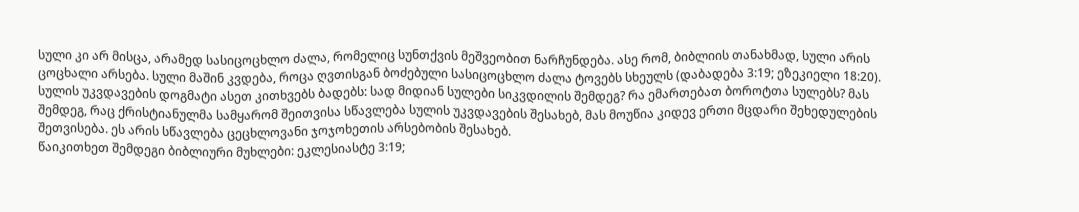სული კი არ მისცა, არამედ სასიცოცხლო ძალა, რომელიც სუნთქვის მეშვეობით ნარჩუნდება. ასე რომ, ბიბლიის თანახმად, სული არის ცოცხალი არსება. სული მაშინ კვდება, როცა ღვთისგან ბოძებული სასიცოცხლო ძალა ტოვებს სხეულს (დაბადება 3:19; ეზეკიელი 18:20).
სულის უკვდავების დოგმატი ასეთ კითხვებს ბადებს: სად მიდიან სულები სიკვდილის შემდეგ? რა ემართებათ ბოროტთა სულებს? მას შემდეგ, რაც ქრისტიანულმა სამყარომ შეითვისა სწავლება სულის უკვდავების შესახებ, მას მოუწია კიდევ ერთი მცდარი შეხედულების შეთვისება. ეს არის სწავლება ცეცხლოვანი ჯოჯოხეთის არსებობის შესახებ.
წაიკითხეთ შემდეგი ბიბლიური მუხლები: ეკლესიასტე 3:19;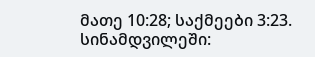მათე 10:28; საქმეები 3:23.
სინამდვილეში: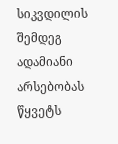სიკვდილის შემდეგ ადამიანი არსებობას წყვეტს